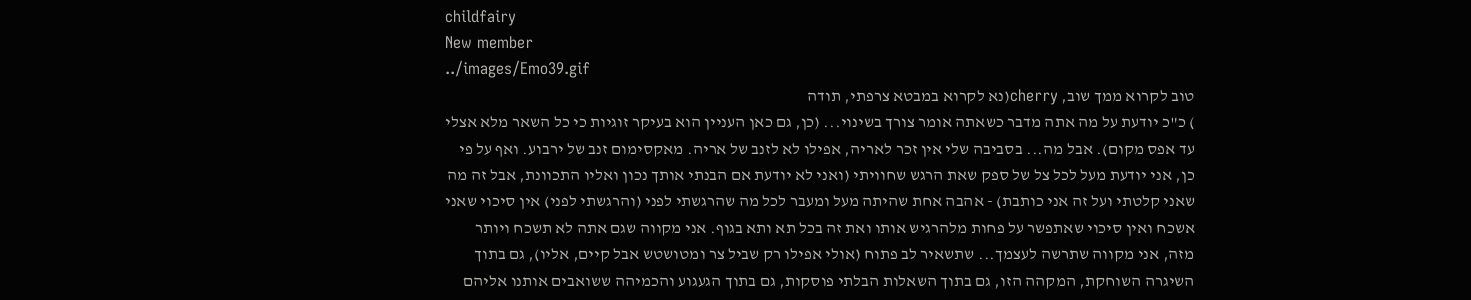childfairy
New member
../images/Emo39.gif
טוב לקרוא ממך שוב, cherry(נא לקרוא במבטא צרפתי, תודה
) כ"כ יודעת על מה אתה מדבר כשאתה אומר צורך בשינוי... (כן, גם כאן העניין הוא בעיקר זוגיות כי כל השאר מלא אצלי עד אפס מקום). אבל מה... בסביבה שלי אין זכר לאריה, אפילו לא לזנב של אריה. מאקסימום זנב של ירבוע. ואף על פי כן, אני יודעת מעל לכל צל של ספק שאת הרגש שחוויתי (ואני לא יודעת אם הבנתי אותך נכון ואליו התכוונת, אבל זה מה שאני קלטתי ועל זה אני כותבת) - אהבה אחת שהיתה מעל ומעבר לכל מה שהרגשתי לפני (והרגשתי לפני) אין סיכוי שאני אשכח ואין סיכוי שאתפשר על פחות מלהרגיש אותו ואת זה בכל תא ותא בגוף. אני מקווה שגם אתה לא תשכח ויותר מזה, אני מקווה שתרשה לעצמך... שתשאיר לב פתוח (אולי אפילו רק שביל צר ומטושטש אבל קיים, אליו), גם בתוך השיגרה השוחקת, המקהה הזו, גם בתוך השאלות הבלתי פוסקות, גם בתוך הגעגוע והכמיהה ששואבים אותנו אליהם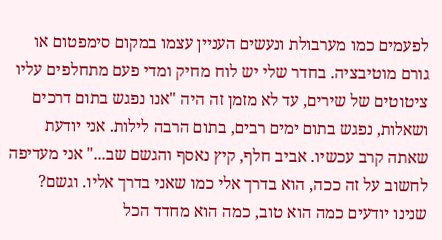לפעמים כמו מערבולת ונעשים העניין עצמו במקום סימפטום או גורם מוטיבציה. בחדר שלי יש לוח מחיק ומדי פעם מתחלפים עליו ציטוטים של שירים, עד לא מזמן זה היה "אנו נפגש בתום דרכים ושאלות, נפגש בתום ימים רבים, בתום הרבה לילות. אני יודעת שאתה קרב עכשיו. אביב חלף, קיץ נאסף והגשם שב..." אני מעדיפה לחשוב על זה ככה, הוא בדרך אלי כמו שאני בדרך אליו. וגשם? שנינו יודעים כמה הוא טוב, כמה הוא מחדד הכל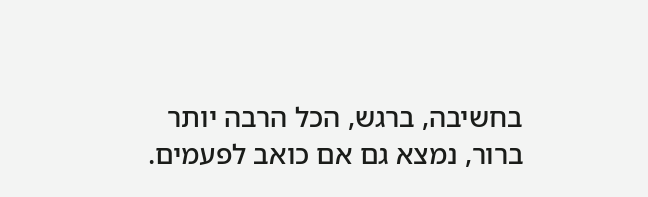בחשיבה, ברגש, הכל הרבה יותר ברור, נמצא גם אם כואב לפעמים.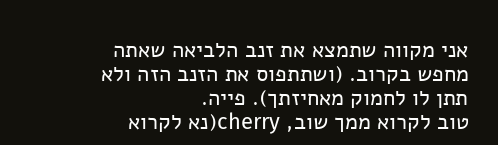אני מקווה שתמצא את זנב הלביאה שאתה מחפש בקרוב. (ושתתפוס את הזנב הזה ולא תתן לו לחמוק מאחיזתך). פייה.
טוב לקרוא ממך שוב, cherry(נא לקרוא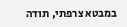במבטא צרפתי, תודה